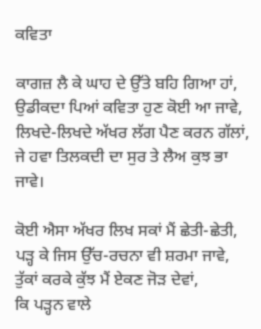ਕਵਿਤਾ

ਕਾਗਜ਼ ਲੈ ਕੇ ਘਾਹ ਦੇ ਉੱਤੇ ਬਹਿ ਗਿਆ ਹਾਂ,
ਉਡੀਕਦਾ ਪਿਆਂ ਕਵਿਤਾ ਹੁਣ ਕੋਈ ਆ ਜਾਵੇ,
ਲਿਖਦੇ-ਲਿਖਦੇ ਅੱਖਰ ਲੱਗ ਪੈਣ ਕਰਨ ਗੱਲਾਂ,
ਜੇ ਹਵਾ ਤਿਲਕਦੀ ਦਾ ਸੁਰ ਤੇ ਲੈਅ ਕੁਝ ਭਾ ਜਾਵੇ।

ਕੋਈ ਐਸਾ ਅੱਖਰ ਲਿਖ ਸਕਾਂ ਮੈਂ ਛੇਤੀ-ਛੇਤੀ,
ਪੜ੍ਹ ਕੇ ਜਿਸ ਉੱਚ-ਰਚਨਾ ਵੀ ਸ਼ਰਮਾ ਜਾਵੇ,
ਤੁੱਕਾਂ ਕਰਕੇ ਕੁੱਝ ਮੈਂ ਏਕਣ ਜੋੜ ਦੇਵਾਂ,
ਕਿ ਪੜ੍ਹਨ ਵਾਲੇ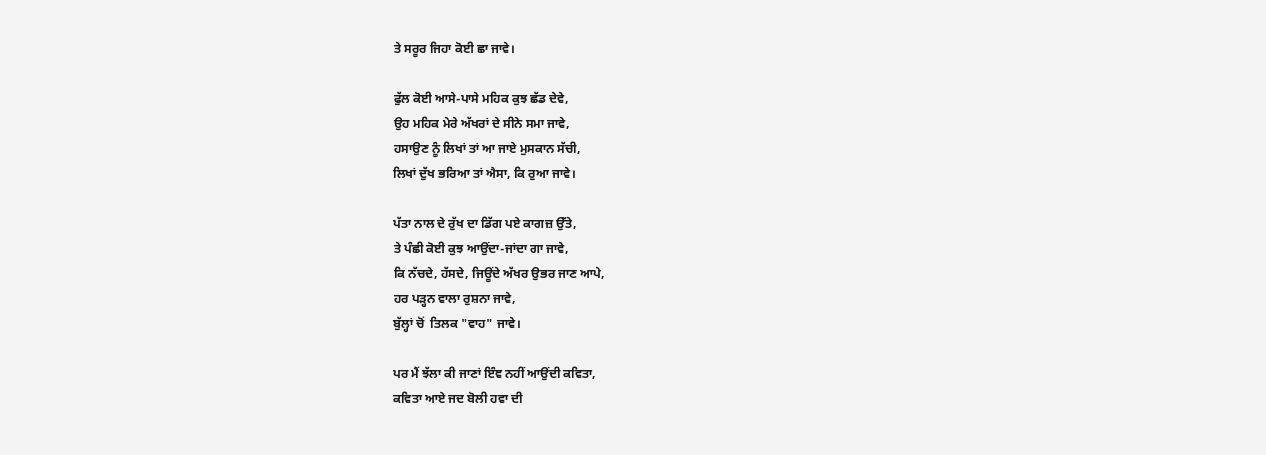ਤੇ ਸਰੂਰ ਜਿਹਾ ਕੋਈ ਛਾ ਜਾਵੇ।

ਫੁੱਲ ਕੋਈ ਆਸੇ-ਪਾਸੇ ਮਹਿਕ ਕੁਝ ਛੱਡ ਦੇਵੇ,
ਉਹ ਮਹਿਕ ਮੇਰੇ ਅੱਖਰਾਂ ਦੇ ਸੀਨੇ ਸਮਾ ਜਾਵੇ,
ਹਸਾਉਣ ਨੂੰ ਲਿਖਾਂ ਤਾਂ ਆ ਜਾਏ ਮੁਸਕਾਨ ਸੱਚੀ,
ਲਿਖਾਂ ਦੁੱਖ ਭਰਿਆ ਤਾਂ ਐਸਾ, ਕਿ ਰੁਆ ਜਾਵੇ।

ਪੱਤਾ ਨਾਲ ਦੇ ਰੁੱਖ ਦਾ ਡਿੱਗ ਪਏ ਕਾਗਜ਼ ਉੱਤੇ,
ਤੇ ਪੰਛੀ ਕੋਈ ਕੁਝ ਆਉਂਦਾ-ਜਾਂਦਾ ਗਾ ਜਾਵੇ,
ਕਿ ਨੱਚਦੇ, ਹੱਸਦੇ, ਜਿਊਂਦੇ ਅੱਖਰ ਉਭਰ ਜਾਣ ਆਪੇ,
ਹਰ ਪੜ੍ਹਨ ਵਾਲਾ ਰੁਸ਼ਨਾ ਜਾਵੇ,
ਬੁੱਲ੍ਹਾਂ ਚੋਂ  ਤਿਲਕ "ਵਾਹ" ਜਾਵੇ।

ਪਰ ਮੈਂ ਝੱਲਾ ਕੀ ਜਾਣਾਂ ਇੰਞ ਨਹੀਂ ਆਉਂਦੀ ਕਵਿਤਾ,
ਕਵਿਤਾ ਆਏ ਜਦ ਬੋਲੀ ਹਵਾ ਦੀ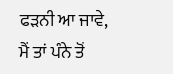ਫੜਨੀ ਆ ਜਾਵੇ,
ਮੈਂ ਤਾਂ ਪੰਨੇ ਤੋਂ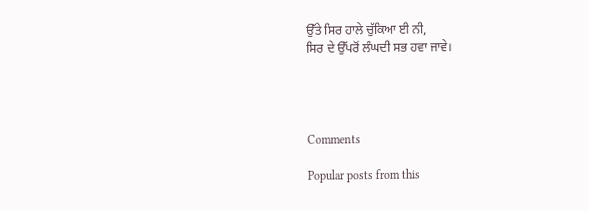ਉੱਤੇ ਸਿਰ ਹਾਲੇ ਚੁੱਕਿਆ ਈ ਨੀ,
ਸਿਰ ਦੇ ਉੱਪਰੋਂ ਲੰਘਦੀ ਸਭ ਹਵਾ ਜਾਵੇ।




Comments

Popular posts from this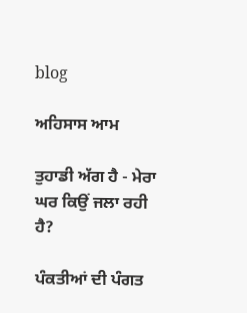blog

ਅਹਿਸਾਸ ਆਮ

ਤੁਹਾਡੀ ਅੱਗ ਹੈ - ਮੇਰਾ ਘਰ ਕਿਉਂ ਜਲਾ ਰਹੀ ਹੈ?

ਪੰਕਤੀਆਂ ਦੀ ਪੰਗਤ